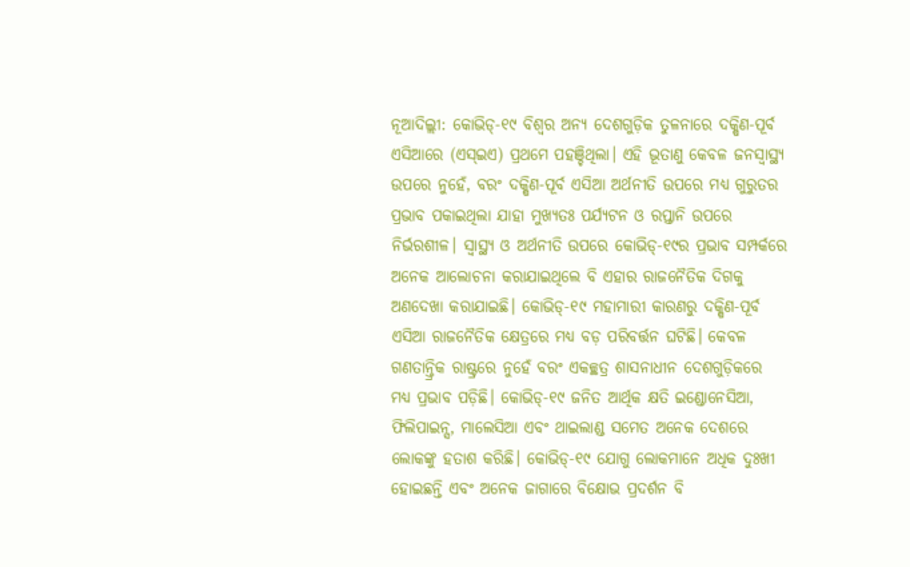ନୂଆଦିଲ୍ଲୀ: କୋଭିଡ୍-୧୯ ବିଶ୍ବର ଅନ୍ୟ ଦେଶଗୁଡ଼ିକ ତୁଳନାରେ ଦକ୍ଷିଣ-ପୂର୍ବ ଏସିଆରେ (ଏସ୍ଇଏ) ପ୍ରଥମେ ପହଞ୍ଚିଥିଲା। ଏହି ଭୂତାଣୁ କେବଳ ଜନସ୍ୱାସ୍ଥ୍ୟ ଉପରେ ନୁହେଁ, ବରଂ ଦକ୍ଷିଣ-ପୂର୍ବ ଏସିଆ ଅର୍ଥନୀତି ଉପରେ ମଧ୍ୟ ଗୁରୁତର ପ୍ରଭାବ ପକାଇଥିଲା ଯାହା ମୁଖ୍ୟତଃ ପର୍ଯ୍ୟଟନ ଓ ରପ୍ତାନି ଉପରେ ନିର୍ଭରଶୀଳ। ସ୍ୱାସ୍ଥ୍ୟ ଓ ଅର୍ଥନୀତି ଉପରେ କୋଭିଡ୍-୧୯ର ପ୍ରଭାବ ସମ୍ପର୍କରେ ଅନେକ ଆଲୋଚନା କରାଯାଇଥିଲେ ବି ଏହାର ରାଜନୈତିକ ଦିଗକୁ ଅଣଦେଖା କରାଯାଇଛି। କୋଭିଡ୍-୧୯ ମହାମାରୀ କାରଣରୁ ଦକ୍ଷିଣ-ପୂର୍ବ ଏସିଆ ରାଜନୈତିକ କ୍ଷେତ୍ରରେ ମଧ୍ୟ ବଡ଼ ପରିବର୍ତ୍ତନ ଘଟିଛି। କେବଳ ଗଣତାନ୍ତ୍ରିକ ରାଷ୍ଟ୍ରରେ ନୁହେଁ ବରଂ ଏକଚ୍ଛତ୍ର ଶାସନାଧୀନ ଦେଶଗୁଡ଼ିକରେ ମଧ୍ୟ ପ୍ରଭାବ ପଡ଼ିଛି। କୋଭିଡ୍-୧୯ ଜନିତ ଆର୍ଥିକ କ୍ଷତି ଇଣ୍ଡୋନେସିଆ, ଫିଲିପାଇନ୍ସ, ମାଲେସିଆ ଏବଂ ଥାଇଲାଣ୍ଡ ସମେତ ଅନେକ ଦେଶରେ ଲୋକଙ୍କୁ ହତାଶ କରିଛି। କୋଭିଡ୍-୧୯ ଯୋଗୁ ଲୋକମାନେ ଅଧିକ ଦୁଃଖୀ ହୋଇଛନ୍ତି ଏବଂ ଅନେକ ଜାଗାରେ ବିକ୍ଷୋଭ ପ୍ରଦର୍ଶନ ବି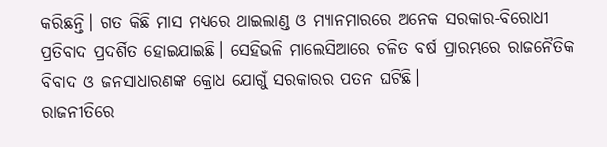କରିଛନ୍ତି। ଗତ କିଛି ମାସ ମଧ୍ୟରେ ଥାଇଲାଣ୍ଡ ଓ ମ୍ୟାନମାରରେ ଅନେକ ସରକାର-ବିରୋଧୀ ପ୍ରତିବାଦ ପ୍ରଦର୍ଶିତ ହୋଇଯାଇଛି। ସେହିଭଳି ମାଲେସିଆରେ ଚଳିତ ବର୍ଷ ପ୍ରାରମ୍ଭରେ ରାଜନୈତିକ ବିବାଦ ଓ ଜନସାଧାରଣଙ୍କ କ୍ରୋଧ ଯୋଗୁଁ ସରକାରର ପତନ ଘଟିଛି।
ରାଜନୀତିରେ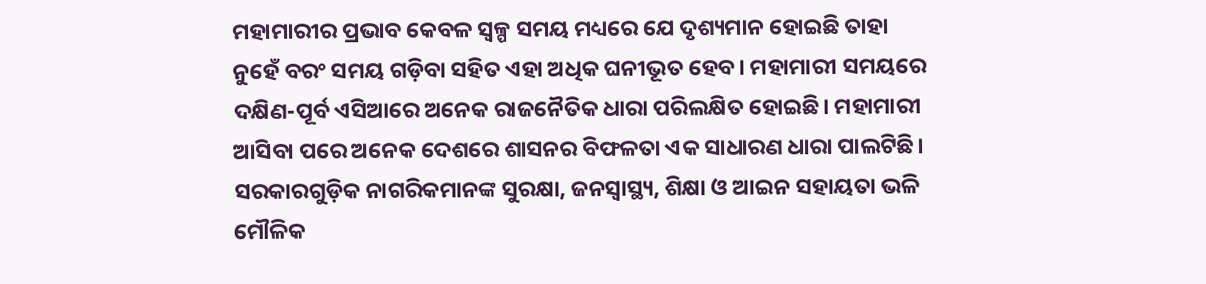ମହାମାରୀର ପ୍ରଭାବ କେବଳ ସ୍ୱଳ୍ପ ସମୟ ମଧ୍ୟରେ ଯେ ଦୃଶ୍ୟମାନ ହୋଇଛି ତାହା ନୁହେଁ ବରଂ ସମୟ ଗଡ଼ିବା ସହିତ ଏହା ଅଧିକ ଘନୀଭୂତ ହେବ। ମହାମାରୀ ସମୟରେ ଦକ୍ଷିଣ-ପୂର୍ବ ଏସିଆରେ ଅନେକ ରାଜନୈତିକ ଧାରା ପରିଲକ୍ଷିତ ହୋଇଛି। ମହାମାରୀ ଆସିବା ପରେ ଅନେକ ଦେଶରେ ଶାସନର ବିଫଳତା ଏକ ସାଧାରଣ ଧାରା ପାଲଟିଛି। ସରକାରଗୁଡ଼ିକ ନାଗରିକମାନଙ୍କ ସୁରକ୍ଷା, ଜନସ୍ୱାସ୍ଥ୍ୟ, ଶିକ୍ଷା ଓ ଆଇନ ସହାୟତା ଭଳି ମୌଳିକ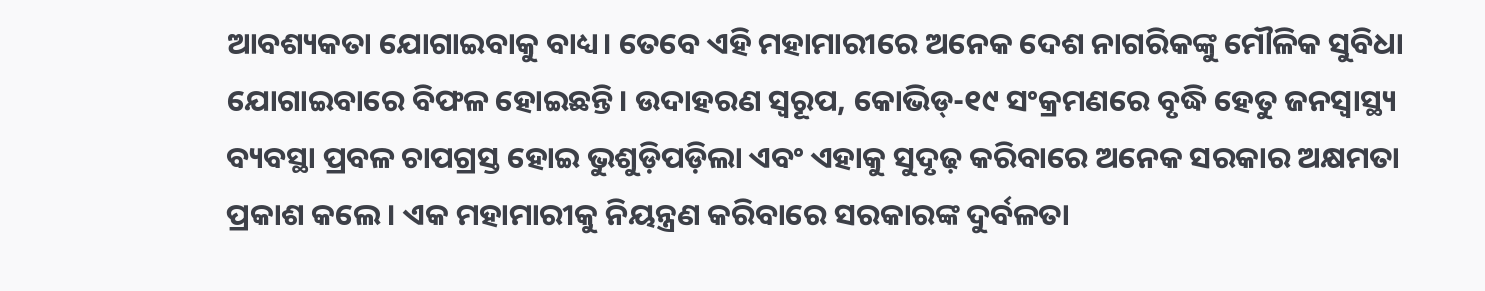ଆବଶ୍ୟକତା ଯୋଗାଇବାକୁ ବାଧ୍ୟ। ତେବେ ଏହି ମହାମାରୀରେ ଅନେକ ଦେଶ ନାଗରିକଙ୍କୁ ମୌଳିକ ସୁବିଧା ଯୋଗାଇବାରେ ବିଫଳ ହୋଇଛନ୍ତି। ଉଦାହରଣ ସ୍ବରୂପ, କୋଭିଡ୍-୧୯ ସଂକ୍ରମଣରେ ବୃଦ୍ଧି ହେତୁ ଜନସ୍ୱାସ୍ଥ୍ୟ ବ୍ୟବସ୍ଥା ପ୍ରବଳ ଚାପଗ୍ରସ୍ତ ହୋଇ ଭୁଶୁଡ଼ିପଡ଼ିଲା ଏବଂ ଏହାକୁ ସୁଦୃଢ଼ କରିବାରେ ଅନେକ ସରକାର ଅକ୍ଷମତା ପ୍ରକାଶ କଲେ। ଏକ ମହାମାରୀକୁ ନିୟନ୍ତ୍ରଣ କରିବାରେ ସରକାରଙ୍କ ଦୁର୍ବଳତା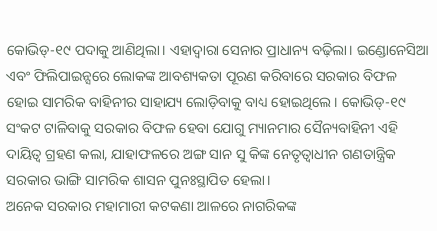କୋଭିଡ୍-୧୯ ପଦାକୁ ଆଣିଥିଲା। ଏହାଦ୍ୱାରା ସେନାର ପ୍ରାଧାନ୍ୟ ବଢ଼ିଲା। ଇଣ୍ଡୋନେସିଆ ଏବଂ ଫିଲିପାଇନ୍ସରେ ଲୋକଙ୍କ ଆବଶ୍ୟକତା ପୂରଣ କରିବାରେ ସରକାର ବିଫଳ ହୋଇ ସାମରିକ ବାହିନୀର ସାହାଯ୍ୟ ଲୋଡ଼ିବାକୁ ବାଧ୍ୟ ହୋଇଥିଲେ। କୋଭିଡ୍-୧୯ ସଂକଟ ଟାଳିବାକୁ ସରକାର ବିଫଳ ହେବା ଯୋଗୁ ମ୍ୟାନମାର ସୈନ୍ୟବାହିନୀ ଏହି ଦାୟିତ୍ବ ଗ୍ରହଣ କଲା, ଯାହାଫଳରେ ଅଙ୍ଗ ସାନ ସୁ କିଙ୍କ ନେତୃତ୍ୱାଧୀନ ଗଣତାନ୍ତ୍ରିକ ସରକାର ଭାଙ୍ଗି ସାମରିକ ଶାସନ ପୁନଃସ୍ଥାପିତ ହେଲା।
ଅନେକ ସରକାର ମହାମାରୀ କଟକଣା ଆଳରେ ନାଗରିକଙ୍କ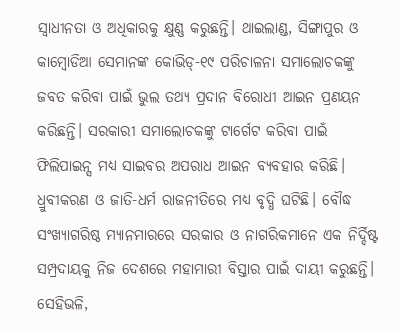ସ୍ବାଧୀନତା ଓ ଅଧିକାରକୁ କ୍ଷୁଣ୍ଣ କରୁଛନ୍ତି। ଥାଇଲାଣ୍ଡ, ସିଙ୍ଗାପୁର ଓ କାମ୍ବୋଡିଆ ସେମାନଙ୍କ କୋଭିଡ୍-୧୯ ପରିଚାଳନା ସମାଲୋଚକଙ୍କୁ ଜବତ କରିବା ପାଇଁ ଭୁଲ ତଥ୍ୟ ପ୍ରଦାନ ବିରୋଧୀ ଆଇନ ପ୍ରଣୟନ କରିଛନ୍ତି। ସରକାରୀ ସମାଲୋଚକଙ୍କୁ ଟାର୍ଗେଟ କରିବା ପାଇଁ ଫିଲିପାଇନ୍ସ ମଧ୍ୟ ସାଇବର ଅପରାଧ ଆଇନ ବ୍ୟବହାର କରିଛି।
ଧ୍ରୁବୀକରଣ ଓ ଜାତି-ଧର୍ମ ରାଜନୀତିରେ ମଧ୍ୟ ବୃଦ୍ଧି ଘଟିଛି। ବୌଦ୍ଧ ସଂଖ୍ୟାଗରିଷ୍ଠ ମ୍ୟାନମାରରେ ସରକାର ଓ ନାଗରିକମାନେ ଏକ ନିର୍ଦ୍ଦିଷ୍ଟ ସମ୍ପ୍ରଦାୟକୁ ନିଜ ଦେଶରେ ମହାମାରୀ ବିସ୍ତାର ପାଇଁ ଦାୟୀ କରୁଛନ୍ତି। ସେହିଭଳି,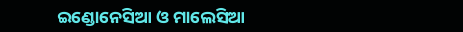ଇଣ୍ଡୋନେସିଆ ଓ ମାଲେସିଆ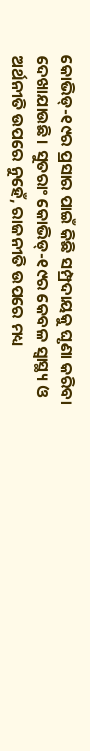କୋଭିଡ୍-୧୯ର ପ୍ରସାର ପାଇଁ କିଛି ସମ୍ପ୍ରଦାୟକୁ ଘୃଣା କରିବା ଦେଖାଯାଉଛି। ସୁତରାଂ କୋଭିଡ୍-୧୯ର କେବଳ ସ୍ବାସ୍ଥ୍ୟ ଓ ଅର୍ଥନୀତି ଉପରେ ନୁହେଁ, ରାଜନୀତି ଉପରେ ମଧ୍ୟ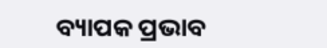ବ୍ୟାପକ ପ୍ରଭାବ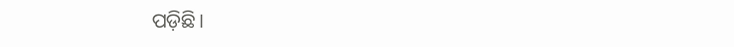ପଡ଼ିଛି।